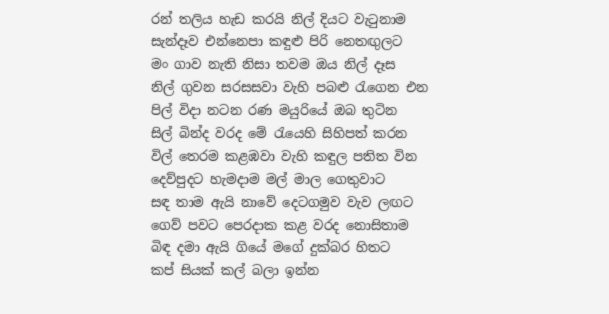රන් තලිය හැඩ කරයි නිල් දියට වැටුනාම
සැන්දෑව එන්නෙපා කඳුළු පිරි නෙතඟුලට
මං ගාව නැති නිසා තවම ඔය නිල් දෑස
නිල් ගුවන සරසසවා වැහි පබළු රැගෙන එන
පිල් විදා නටන රණ මයුරියේ ඔබ තුටින
සිල් බින්ද වරද මේ රැයෙහි සිහිපත් කරන
විල් තෙරම කළඹවා වැහි කඳුල පතිත වින
දෙව්පුදට හැමදාම මල් මාල ගෙතුවාට
සඳ තාම ඇයි නාවේ දෙටගමුව වැව ලඟට
ගෙව් පවට පෙරදාක කළ වරද නොසිතාම
බිඳ දමා ඇයි ගියේ මගේ දුක්බර හිතට
කප් සියක් කල් බලා ඉන්න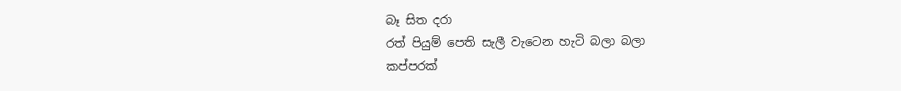බෑ සිත දරා
රත් පියුම් පෙති සැලී වැටෙන හැටි බලා බලා
කප්පරක්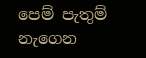පෙම් පැතුම් නැගෙන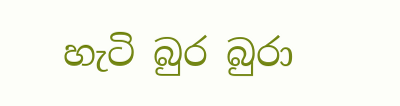හැටි බුර බුරා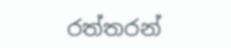රත්තරන්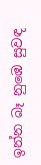ඉන්න බෑ නුඹෙ සුවඳ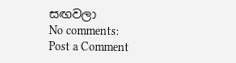සඟවලා
No comments:
Post a Comment